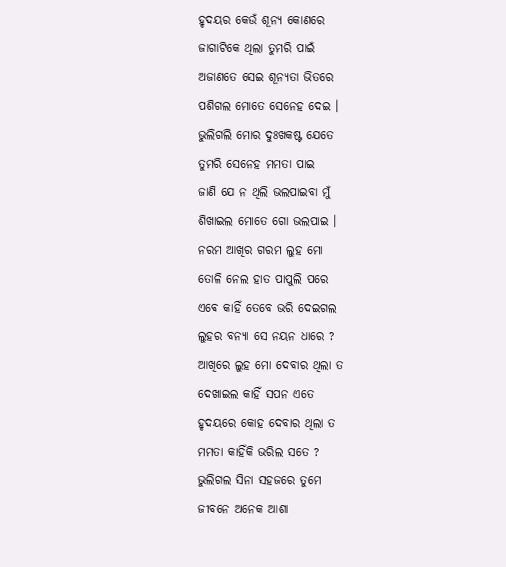ହୃଦୟର କେଉଁ ଶୂନ୍ୟ କୋଣରେ
ଜାଗାଟିକେ ଥିଲା ତୁମରି ପାଇଁ
ଅଜାଣତେ ସେଇ ଶୂନ୍ୟତା ଭିତରେ
ପଶିଗଲ ମୋତେ ସେନେହ ଦେଇ ।
ଭୁଲିଗଲି ମୋର ଦୁଃଖକଷ୍ଟ ଯେତେ
ତୁମରି ସେନେହ ମମତା ପାଇ
ଜାଣି ଯେ ନ ଥିଲି ଭଲପାଇବା ମୁଁ
ଶିଖାଇଲ ମୋତେ ଗୋ ଭଲପାଇ ।
ନରମ ଆଖିର ଗରମ ଲୁହ ମୋ
ତୋଳି ନେଲ ହାତ ପାପୁଲି ପରେ
ଏଵେ କାହିଁ ତେବେ ଭରି ଦେଇଗଲ
ଲୁହର ବନ୍ୟା ସେ ନୟନ ଧାରେ ?
ଆଖିରେ ଲୁହ ମୋ ଦେବାର ଥିଲା ତ
ଦେଖାଇଲ କାହିଁ ସପନ ଏତେ
ହୃଦୟରେ କୋହ ଦେବାର ଥିଲା ତ
ମମତା କାହିଁକି ଭରିଲ ସତେ ?
ଭୁଲିଗଲ ସିନା ସହଜରେ ତୁମେ
ଜୀବନେ ଅନେକ ଆଶା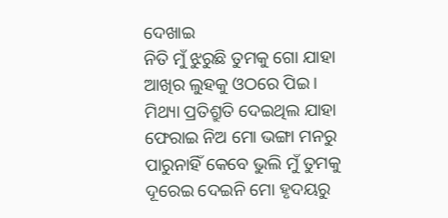ଦେଖାଇ
ନିତି ମୁଁ ଝୁରୁଛି ତୁମକୁ ଗୋ ଯାହା
ଆଖିର ଲୁହକୁ ଓଠରେ ପିଇ ।
ମିଥ୍ୟା ପ୍ରତିଶ୍ରୁତି ଦେଇଥିଲ ଯାହା
ଫେରାଇ ନିଅ ମୋ ଭଙ୍ଗା ମନରୁ
ପାରୁନାହିଁ କେବେ ଭୁଲି ମୁଁ ତୁମକୁ
ଦୂରେଇ ଦେଇନି ମୋ ହୃଦୟରୁ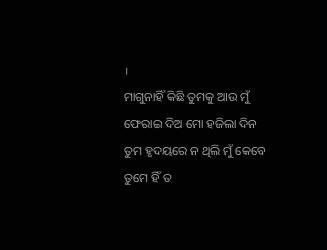।
ମାଗୁନାହିଁ କିଛି ତୁମକୁ ଆଉ ମୁଁ
ଫେରାଇ ଦିଅ ମୋ ହଜିଲା ଦିନ
ତୁମ ହୃଦୟରେ ନ ଥିଲି ମୁଁ କେବେ
ତୁମେ ହିଁ ତ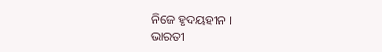ନିଜେ ହୃଦୟହୀନ ।
ଭାରତୀ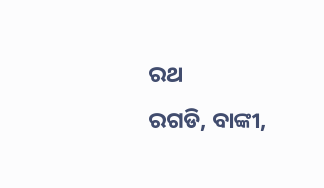ରଥ
ରଗଡି, ବାଙ୍କୀ,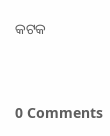କଟକ



0 Comments